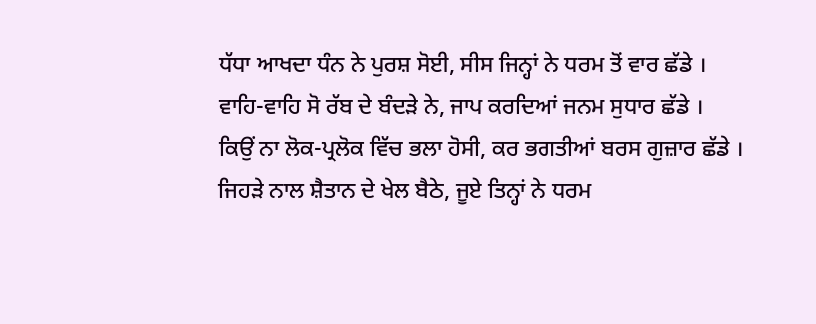ਧੱਧਾ ਆਖਦਾ ਧੰਨ ਨੇ ਪੁਰਸ਼ ਸੋਈ, ਸੀਸ ਜਿਨ੍ਹਾਂ ਨੇ ਧਰਮ ਤੋਂ ਵਾਰ ਛੱਡੇ ।
ਵਾਹਿ-ਵਾਹਿ ਸੋ ਰੱਬ ਦੇ ਬੰਦੜੇ ਨੇ, ਜਾਪ ਕਰਦਿਆਂ ਜਨਮ ਸੁਧਾਰ ਛੱਡੇ ।
ਕਿਉਂ ਨਾ ਲੋਕ-ਪ੍ਰਲੋਕ ਵਿੱਚ ਭਲਾ ਹੋਸੀ, ਕਰ ਭਗਤੀਆਂ ਬਰਸ ਗੁਜ਼ਾਰ ਛੱਡੇ ।
ਜਿਹੜੇ ਨਾਲ ਸ਼ੈਤਾਨ ਦੇ ਖੇਲ ਬੈਠੇ, ਜੂਏ ਤਿਨ੍ਹਾਂ ਨੇ ਧਰਮ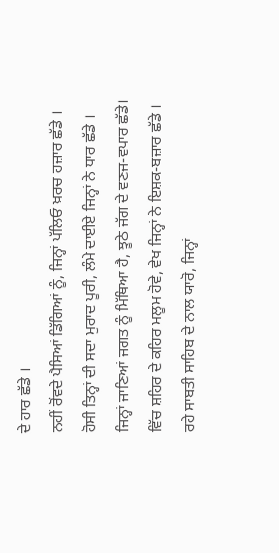ਦੇ ਹਾਰ ਛੱਡੇ ।
ਨਹੀਂ ਰੋਂਵਦੇ ਪੈਸਿਆਂ ਡਿੱਗਿਆਂ ਨੂੰ, ਜਿਨ੍ਹਾਂ ਪੱਲਿਓ ਖ਼ਰਚ ਹਜ਼ਾਰ ਛੱਡੇ ।
ਹੋਸੀ ਤਿਨ੍ਹਾਂ ਦੀ ਸਦਾ ਮੁਰਾਦ ਪੂਰੀ, ਲੰਮੇ ਦਾਈਏ ਜਿਨ੍ਹਾਂ ਨੇ ਧਾਰ ਛੱਡੇ ।
ਜਿਨ੍ਹਾਂ ਜਾਣਿਆਂ ਜਗਤ ਨੂੰ ਮਿੱਥਿਆ ਹੈ, ਝੂਠੇ ਜੱਗ ਦੇ ਵਣਜ-ਵਪਾਰ ਛੱਡੇ।
ਵਿੱਚ ਸ਼ਹਿਰ ਦੇ ਕਹਿਰ ਮਲੂਮ ਹੋਵੇ, ਵੇਖ ਜਿਨ੍ਹਾਂ ਨੇ ਇਸ਼ਕ-ਬਜ਼ਾਰ ਛੱਡੇ ।
ਰਹੇ ਸਾਬਤੀ ਸਾਹਿਬ ਦੇ ਨਾਲ ਯਾਰੋ, ਜਿਨ੍ਹਾਂ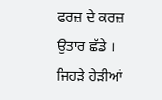ਫਰਜ਼ ਦੇ ਕਰਜ਼ ਉਤਾਰ ਛੱਡੇ ।
ਜਿਹੜੇ ਹੇੜੀਆਂ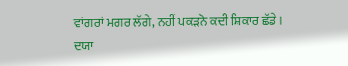ਵਾਂਗਰਾਂ ਮਗਰ ਲੱਗੇ, ਨਹੀਂ ਪਕੜਨੋ ਕਦੀ ਸ਼ਿਕਾਰ ਛੱਡੇ ।
ਦਯਾ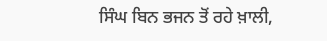ਸਿੰਘ ਬਿਨ ਭਜਨ ਤੋਂ ਰਹੇ ਖ਼ਾਲੀ,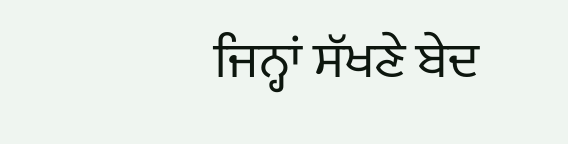ਜਿਨ੍ਹਾਂ ਸੱਖਣੇ ਬੇਦ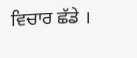ਵਿਚਾਰ ਛੱਡੇ ।